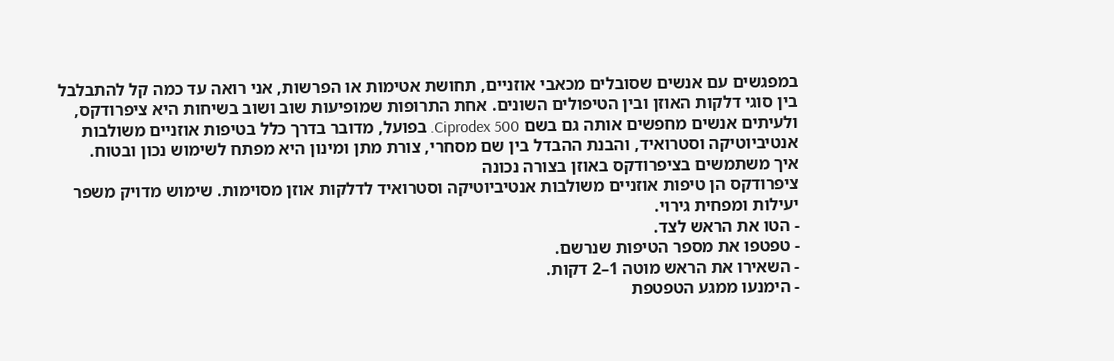במפגשים עם אנשים שסובלים מכאבי אוזניים, תחושת אטימות או הפרשות, אני רואה עד כמה קל להתבלבל בין סוגי דלקות האוזן ובין הטיפולים השונים. אחת התרופות שמופיעות שוב ושוב בשיחות היא ציפרודקס, ולעיתים אנשים מחפשים אותה גם בשם Ciprodex 500. בפועל, מדובר בדרך כלל בטיפות אוזניים משולבות אנטיביוטיקה וסטרואיד, והבנת ההבדל בין שם מסחרי, צורת מתן ומינון היא מפתח לשימוש נכון ובטוח.
איך משתמשים בציפרודקס באוזן בצורה נכונה
ציפרודקס הן טיפות אוזניים משולבות אנטיביוטיקה וסטרואיד לדלקות אוזן מסוימות. שימוש מדויק משפר יעילות ומפחית גירוי.
- הטו את הראש לצד.
- טפטפו את מספר הטיפות שנרשם.
- השאירו את הראש מוטה 1–2 דקות.
- הימנעו ממגע הטפטפת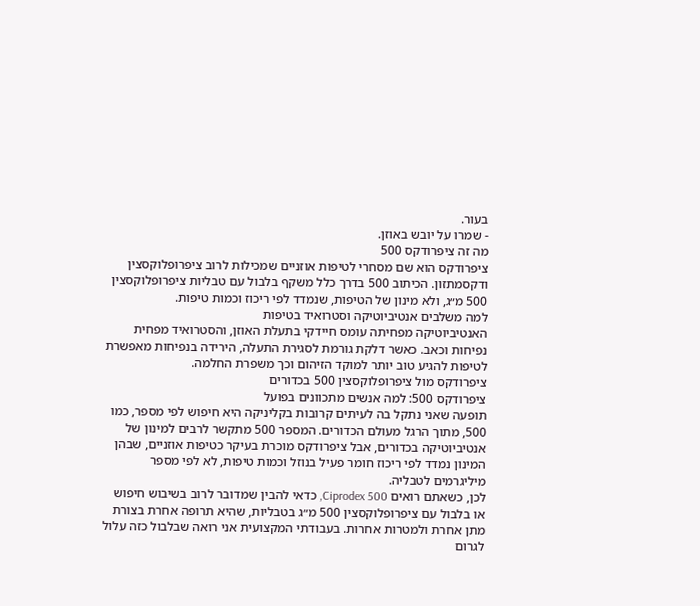בעור.
- שמרו על יובש באוזן.
מה זה ציפרודקס 500
ציפרודקס הוא שם מסחרי לטיפות אוזניים שמכילות לרוב ציפרופלוקסצין ודקסמתזון. הכיתוב 500 בדרך כלל משקף בלבול עם טבליות ציפרופלוקסצין 500 מ״ג, ולא מינון של הטיפות, שנמדד לפי ריכוז וכמות טיפות.
למה משלבים אנטיביוטיקה וסטרואיד בטיפות
האנטיביוטיקה מפחיתה עומס חיידקי בתעלת האוזן, והסטרואיד מפחית נפיחות וכאב. כאשר דלקת גורמת לסגירת התעלה, הירידה בנפיחות מאפשרת לטיפות להגיע טוב יותר למוקד הזיהום וכך משפרת החלמה.
ציפרודקס מול ציפרופלוקסצין 500 בכדורים
ציפרודקס 500: למה אנשים מתכוונים בפועל
תופעה שאני נתקל בה לעיתים קרובות בקליניקה היא חיפוש לפי מספר, כמו 500, מתוך הרגל מעולם הכדורים. המספר 500 מתקשר לרבים למינון של אנטיביוטיקה בכדורים, אבל ציפרודקס מוכרת בעיקר כטיפות אוזניים, שבהן המינון נמדד לפי ריכוז חומר פעיל בנוזל וכמות טיפות, לא לפי מספר מיליגרמים לטבליה.
לכן, כשאתם רואים Ciprodex 500, כדאי להבין שמדובר לרוב בשיבוש חיפוש או בלבול עם ציפרופלוקסצין 500 מ״ג בטבליות, שהיא תרופה אחרת בצורת מתן אחרת ולמטרות אחרות. בעבודתי המקצועית אני רואה שבלבול כזה עלול לגרום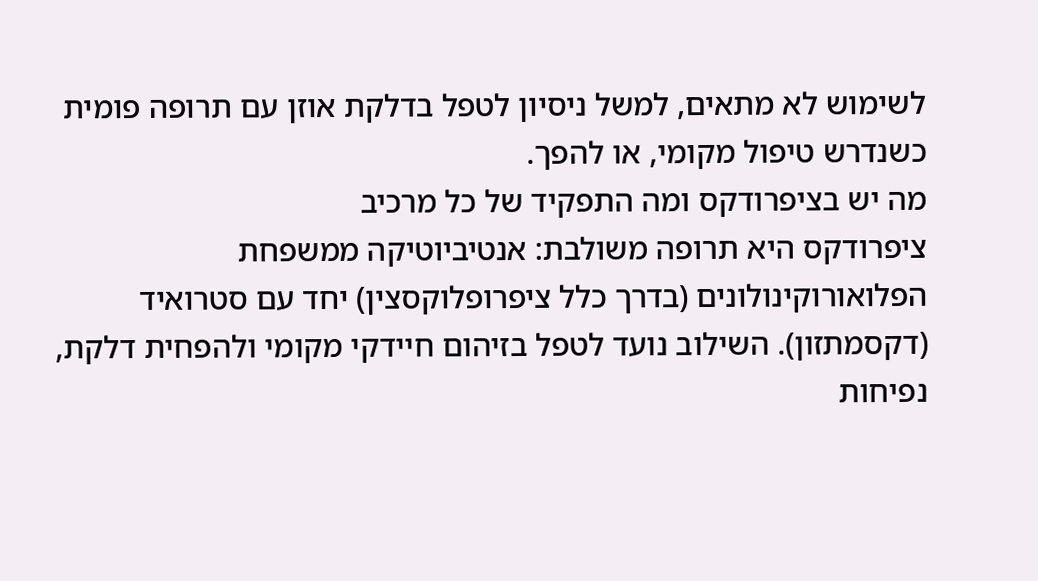לשימוש לא מתאים, למשל ניסיון לטפל בדלקת אוזן עם תרופה פומית כשנדרש טיפול מקומי, או להפך.
מה יש בציפרודקס ומה התפקיד של כל מרכיב
ציפרודקס היא תרופה משולבת: אנטיביוטיקה ממשפחת הפלואורוקינולונים (בדרך כלל ציפרופלוקסצין) יחד עם סטרואיד (דקסמתזון). השילוב נועד לטפל בזיהום חיידקי מקומי ולהפחית דלקת, נפיחות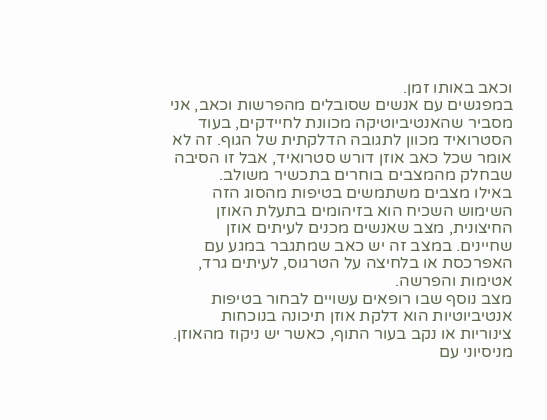וכאב באותו זמן.
במפגשים עם אנשים שסובלים מהפרשות וכאב, אני מסביר שהאנטיביוטיקה מכוונת לחיידקים, בעוד הסטרואיד מכוון לתגובה הדלקתית של הגוף. זה לא אומר שכל כאב אוזן דורש סטרואיד, אבל זו הסיבה שבחלק מהמצבים בוחרים בתכשיר משולב.
באילו מצבים משתמשים בטיפות מהסוג הזה
השימוש השכיח הוא בזיהומים בתעלת האוזן החיצונית, מצב שאנשים מכנים לעיתים אוזן שחיינים. במצב זה יש כאב שמתגבר במגע עם האפרכסת או בלחיצה על הטרגוס, לעיתים גרד, אטימות והפרשה.
מצב נוסף שבו רופאים עשויים לבחור בטיפות אנטיביוטיות הוא דלקת אוזן תיכונה בנוכחות צינוריות או נקב בעור התוף, כאשר יש ניקוז מהאוזן. מניסיוני עם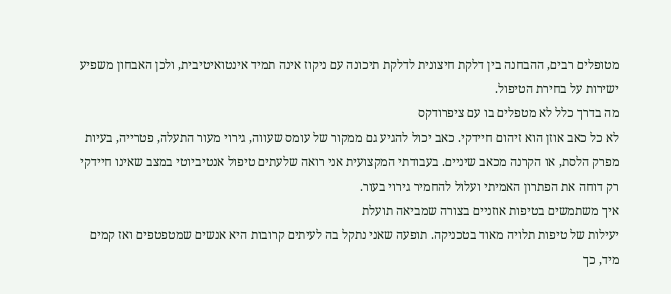מטופלים רבים, ההבחנה בין דלקת חיצונית לדלקת תיכונה עם ניקוז אינה תמיד אינטואיטיבית, ולכן האבחון משפיע ישירות על בחירת הטיפול.
מה בדרך כלל לא מטפלים בו עם ציפרודקס
לא כל כאב אוזן הוא זיהום חיידקי. כאב יכול להגיע גם ממקור של עומס שעווה, גירוי מעור התעלה, פטרייה, בעיות מפרק הלסת, או הקרנה מכאב שיניים. בעבודתי המקצועית אני רואה שלעתים טיפול אנטיביוטי במצב שאינו חיידקי רק דוחה את הפתרון האמיתי ועלול להחמיר גירוי בעור.
איך משתמשים בטיפות אוזניים בצורה שמביאה תועלת
יעילות של טיפות תלויה מאוד בטכניקה. תופעה שאני נתקל בה לעיתים קרובות היא אנשים שמטפטפים ואז קמים מיד, כך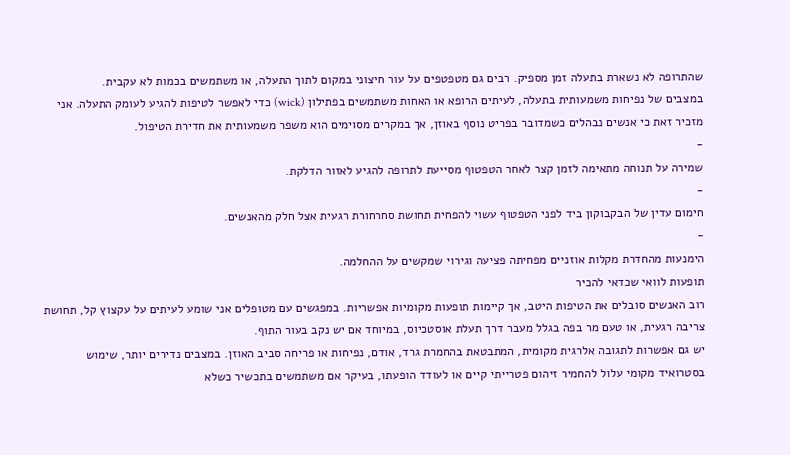שהתרופה לא נשארת בתעלה זמן מספיק. רבים גם מטפטפים על עור חיצוני במקום לתוך התעלה, או משתמשים בכמות לא עקבית.
במצבים של נפיחות משמעותית בתעלה, לעיתים הרופא או האחות משתמשים בפתילון (wick) כדי לאפשר לטיפות להגיע לעומק התעלה. אני מזכיר זאת כי אנשים נבהלים כשמדובר בפריט נוסף באוזן, אך במקרים מסוימים הוא משפר משמעותית את חדירת הטיפול.
-
שמירה על תנוחה מתאימה לזמן קצר לאחר הטפטוף מסייעת לתרופה להגיע לאזור הדלקת.
-
חימום עדין של הבקבוקון ביד לפני הטפטוף עשוי להפחית תחושת סחרחורת רגעית אצל חלק מהאנשים.
-
הימנעות מהחדרת מקלות אוזניים מפחיתה פציעה וגירוי שמקשים על ההחלמה.
תופעות לוואי שכדאי להכיר
רוב האנשים סובלים את הטיפות היטב, אך קיימות תופעות מקומיות אפשריות. במפגשים עם מטופלים אני שומע לעיתים על עקצוץ קל, תחושת צריבה רגעית, או טעם מר בפה בגלל מעבר דרך תעלת אוסטכיוס, במיוחד אם יש נקב בעור התוף.
יש גם אפשרות לתגובה אלרגית מקומית, המתבטאת בהחמרת גרד, אודם, נפיחות או פריחה סביב האוזן. במצבים נדירים יותר, שימוש בסטרואיד מקומי עלול להחמיר זיהום פטרייתי קיים או לעודד הופעתו, בעיקר אם משתמשים בתכשיר כשלא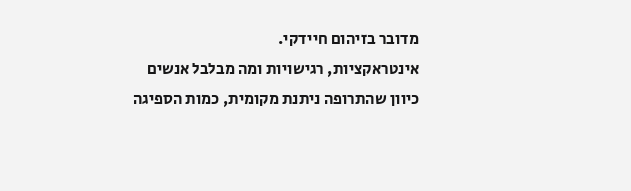מדובר בזיהום חיידקי.
אינטראקציות, רגישויות ומה מבלבל אנשים
כיוון שהתרופה ניתנת מקומית, כמות הספיגה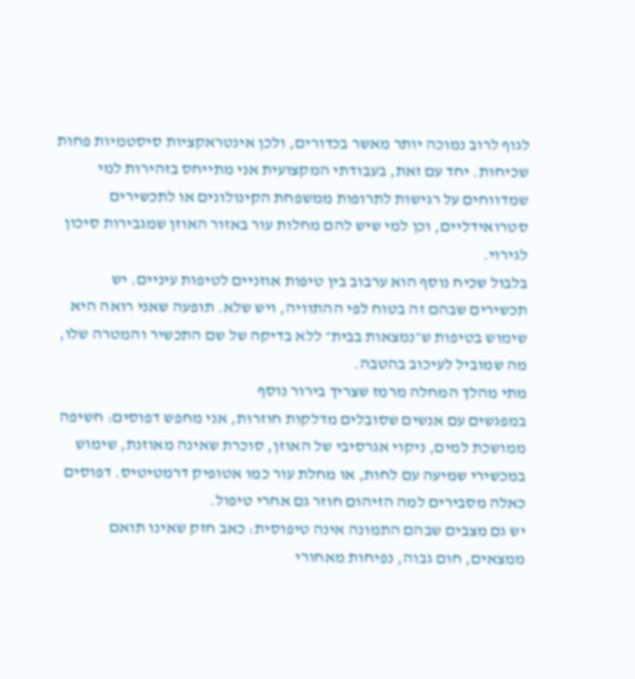לגוף לרוב נמוכה יותר מאשר בכדורים, ולכן אינטראקציות סיסטמיות פחות שכיחות. יחד עם זאת, בעבודתי המקצועית אני מתייחס בזהירות למי שמדווחים על רגישות לתרופות ממשפחת הקינולונים או לתכשירים סטרואידליים, וכן למי שיש להם מחלות עור באזור האוזן שמגבירות סיכון לגירוי.
בלבול שכיח נוסף הוא ערבוב בין טיפות אוזניים לטיפות עיניים. יש תכשירים שבהם זה בטוח לפי ההתוויה, ויש שלא. תופעה שאני רואה היא שימוש בטיפות ש״נמצאות בבית״ ללא בדיקה של שם התכשיר והמטרה שלו, מה שמוביל לעיכוב בהטבה.
מתי מהלך המחלה מרמז שצריך בירור נוסף
במפגשים עם אנשים שסובלים מדלקות חוזרות, אני מחפש דפוסים: חשיפה ממושכת למים, ניקוי אגרסיבי של האוזן, סוכרת שאינה מאוזנת, שימוש במכשירי שמיעה עם לחות, או מחלת עור כמו אטופיק דרמטיטיס. דפוסים כאלה מסבירים למה הזיהום חוזר גם אחרי טיפול.
יש גם מצבים שבהם התמונה אינה טיפוסית: כאב חזק שאינו תואם ממצאים, חום גבוה, נפיחות מאחורי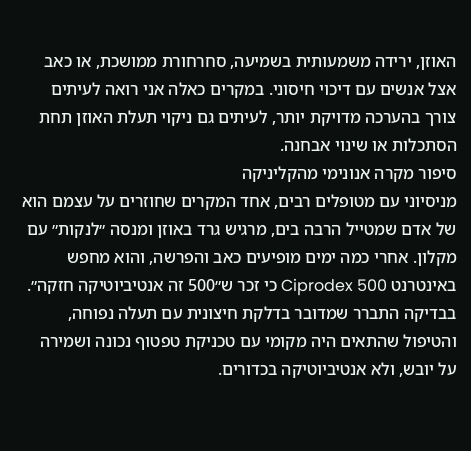האוזן, ירידה משמעותית בשמיעה, סחרחורת ממושכת, או כאב אצל אנשים עם דיכוי חיסוני. במקרים כאלה אני רואה לעיתים צורך בהערכה מדויקת יותר, לעיתים גם ניקוי תעלת האוזן תחת הסתכלות או שינוי אבחנה.
סיפור מקרה אנונימי מהקליניקה
מניסיוני עם מטופלים רבים, אחד המקרים שחוזרים על עצמם הוא של אדם שמטייל הרבה בים, מרגיש גרד באוזן ומנסה ״לנקות״ עם מקלון. אחרי כמה ימים מופיעים כאב והפרשה, והוא מחפש באינטרנט Ciprodex 500 כי זכר ש״500 זה אנטיביוטיקה חזקה״.
בבדיקה התברר שמדובר בדלקת חיצונית עם תעלה נפוחה, והטיפול שהתאים היה מקומי עם טכניקת טפטוף נכונה ושמירה על יובש, ולא אנטיביוטיקה בכדורים.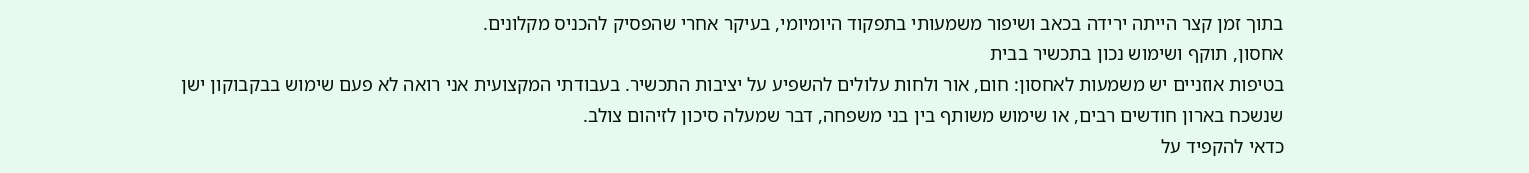בתוך זמן קצר הייתה ירידה בכאב ושיפור משמעותי בתפקוד היומיומי, בעיקר אחרי שהפסיק להכניס מקלונים.
אחסון, תוקף ושימוש נכון בתכשיר בבית
בטיפות אוזניים יש משמעות לאחסון: חום, אור ולחות עלולים להשפיע על יציבות התכשיר. בעבודתי המקצועית אני רואה לא פעם שימוש בבקבוקון ישן שנשכח בארון חודשים רבים, או שימוש משותף בין בני משפחה, דבר שמעלה סיכון לזיהום צולב.
כדאי להקפיד על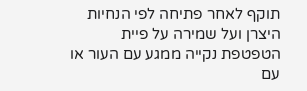תוקף לאחר פתיחה לפי הנחיות היצרן ועל שמירה על פיית הטפטפת נקייה ממגע עם העור או עם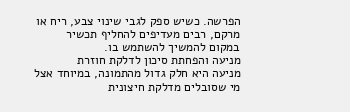הפרשה. כשיש ספק לגבי שינוי צבע, ריח או מרקם, רבים מעדיפים להחליף תכשיר במקום להמשיך להשתמש בו.
מניעה והפחתת סיכון לדלקת חוזרת
מניעה היא חלק גדול מהתמונה, במיוחד אצל מי שסובלים מדלקת חיצונית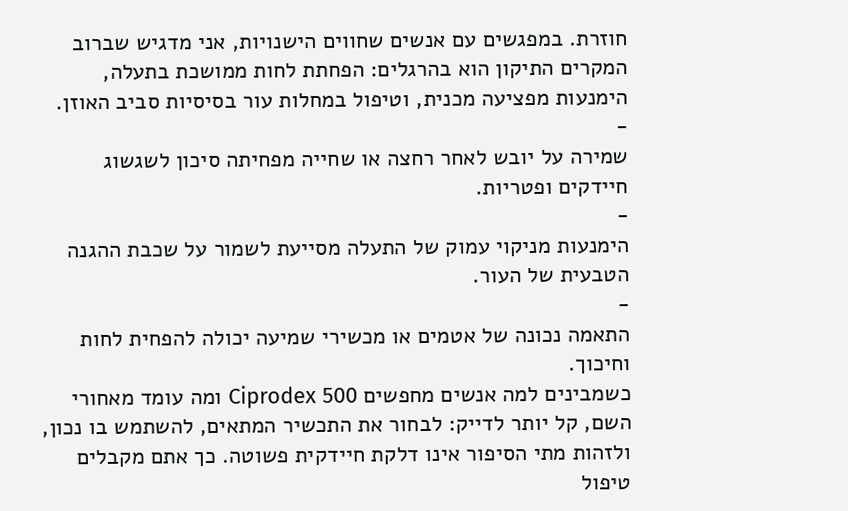חוזרת. במפגשים עם אנשים שחווים הישנויות, אני מדגיש שברוב המקרים התיקון הוא בהרגלים: הפחתת לחות ממושכת בתעלה, הימנעות מפציעה מכנית, וטיפול במחלות עור בסיסיות סביב האוזן.
-
שמירה על יובש לאחר רחצה או שחייה מפחיתה סיכון לשגשוג חיידקים ופטריות.
-
הימנעות מניקוי עמוק של התעלה מסייעת לשמור על שכבת ההגנה הטבעית של העור.
-
התאמה נכונה של אטמים או מכשירי שמיעה יכולה להפחית לחות וחיכוך.
כשמבינים למה אנשים מחפשים Ciprodex 500 ומה עומד מאחורי השם, קל יותר לדייק: לבחור את התכשיר המתאים, להשתמש בו נכון, ולזהות מתי הסיפור אינו דלקת חיידקית פשוטה. כך אתם מקבלים טיפול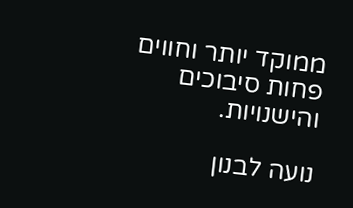ממוקד יותר וחווים פחות סיבוכים והישנויות.

נועה לבנון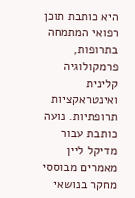היא כותבת תוכן רפואי המתמחה בתרופות, פרמקולוגיה קלינית ואינטראקציות תרופתיות. נועה כותבת עבור מדיקל ליין מאמרים מבוססי מחקר בנושאי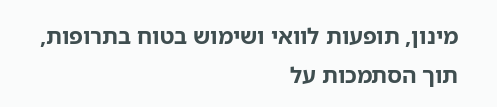מינון, תופעות לוואי ושימוש בטוח בתרופות, תוך הסתמכות על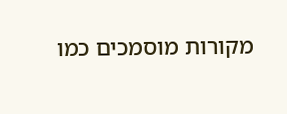מקורות מוסמכים כמו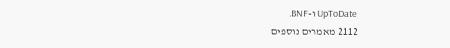UpToDate ו-BNF.
2112 מאמרים נוספים